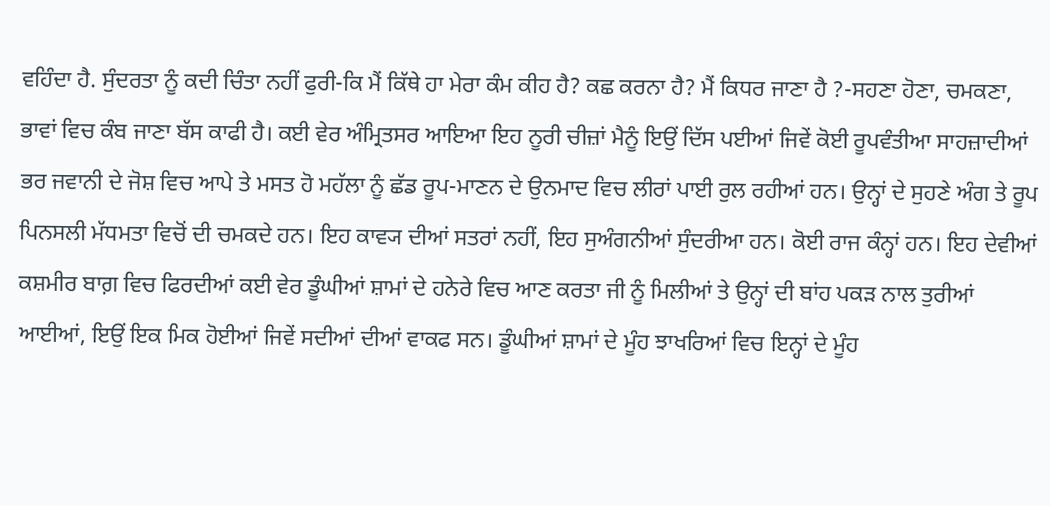ਵਹਿੰਦਾ ਹੈ. ਸੁੰਦਰਤਾ ਨੂੰ ਕਦੀ ਚਿੰਤਾ ਨਹੀਂ ਫੁਰੀ-ਕਿ ਮੈਂ ਕਿੱਥੇ ਹਾ ਮੇਰਾ ਕੰਮ ਕੀਹ ਹੈ? ਕਛ ਕਰਨਾ ਹੈ? ਮੈਂ ਕਿਧਰ ਜਾਣਾ ਹੈ ?-ਸਹਣਾ ਹੋਣਾ, ਚਮਕਣਾ, ਭਾਵਾਂ ਵਿਚ ਕੰਬ ਜਾਣਾ ਬੱਸ ਕਾਫੀ ਹੈ। ਕਈ ਵੇਰ ਅੰਮ੍ਰਿਤਸਰ ਆਇਆ ਇਹ ਨੂਰੀ ਚੀਜ਼ਾਂ ਮੈਨੂੰ ਇਉਂ ਦਿੱਸ ਪਈਆਂ ਜਿਵੇਂ ਕੋਈ ਰੂਪਵੰਤੀਆ ਸਾਹਜ਼ਾਦੀਆਂ ਭਰ ਜਵਾਨੀ ਦੇ ਜੋਸ਼ ਵਿਚ ਆਪੇ ਤੇ ਮਸਤ ਹੋ ਮਹੱਲਾ ਨੂੰ ਛੱਡ ਰੂਪ-ਮਾਣਨ ਦੇ ਉਨਮਾਦ ਵਿਚ ਲੀਰਾਂ ਪਾਈ ਰੁਲ ਰਹੀਆਂ ਹਨ। ਉਨ੍ਹਾਂ ਦੇ ਸੁਹਣੇ ਅੰਗ ਤੇ ਰੂਪ ਪਿਨਸਲੀ ਮੱਧਮਤਾ ਵਿਚੋਂ ਦੀ ਚਮਕਦੇ ਹਨ। ਇਹ ਕਾਵ੍ਯ ਦੀਆਂ ਸਤਰਾਂ ਨਹੀਂ, ਇਹ ਸੁਅੰਗਨੀਆਂ ਸੁੰਦਰੀਆ ਹਨ। ਕੋਈ ਰਾਜ ਕੰਨ੍ਹਾਂ ਹਨ। ਇਹ ਦੇਵੀਆਂ ਕਸ਼ਮੀਰ ਬਾਗ਼ ਵਿਚ ਫਿਰਦੀਆਂ ਕਈ ਵੇਰ ਡੂੰਘੀਆਂ ਸ਼ਾਮਾਂ ਦੇ ਹਨੇਰੇ ਵਿਚ ਆਣ ਕਰਤਾ ਜੀ ਨੂੰ ਮਿਲੀਆਂ ਤੇ ਉਨ੍ਹਾਂ ਦੀ ਬਾਂਹ ਪਕੜ ਨਾਲ ਤੁਰੀਆਂ ਆਈਆਂ, ਇਉਂ ਇਕ ਮਿਕ ਹੋਈਆਂ ਜਿਵੇਂ ਸਦੀਆਂ ਦੀਆਂ ਵਾਕਫ ਸਨ। ਡੂੰਘੀਆਂ ਸ਼ਾਮਾਂ ਦੇ ਮੂੰਹ ਝਾਖਰਿਆਂ ਵਿਚ ਇਨ੍ਹਾਂ ਦੇ ਮੂੰਹ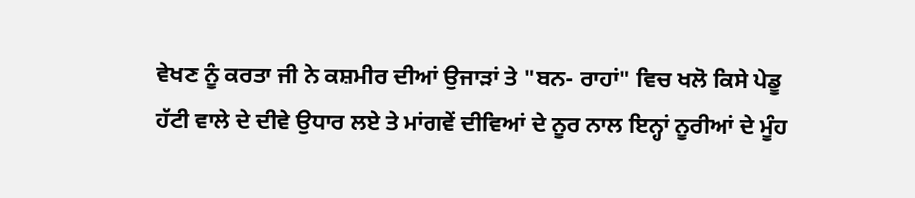ਵੇਖਣ ਨੂੰ ਕਰਤਾ ਜੀ ਨੇ ਕਸ਼ਮੀਰ ਦੀਆਂ ਉਜਾੜਾਂ ਤੇ "ਬਨ- ਰਾਹਾਂ" ਵਿਚ ਖਲੋ ਕਿਸੇ ਪੇਡੂ ਹੱਟੀ ਵਾਲੇ ਦੇ ਦੀਵੇ ਉਧਾਰ ਲਏ ਤੇ ਮਾਂਗਵੇਂ ਦੀਵਿਆਂ ਦੇ ਨੂਰ ਨਾਲ ਇਨ੍ਹਾਂ ਨੂਰੀਆਂ ਦੇ ਮੂੰਹ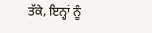ਤੱਕੇ, ਇਨ੍ਹਾਂ ਨੂੰ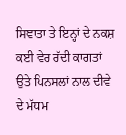ਸਿਞਾਤਾ ਤੇ ਇਨ੍ਹਾਂ ਦੇ ਨਕਸ਼ ਕਈ ਵੇਰ ਰੱਦੀ ਕਾਗਤਾਂ ਉਤੇ ਪਿਨਸਲਾਂ ਨਾਲ ਦੀਵੇ ਦੇ ਮੱਧਮ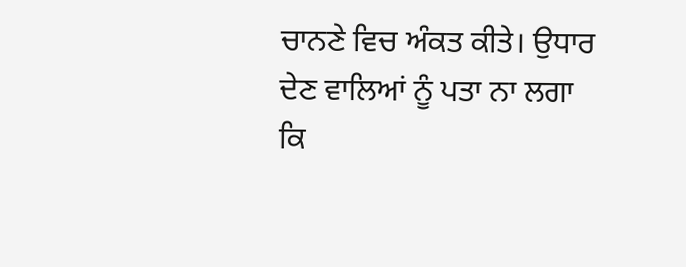ਚਾਨਣੇ ਵਿਚ ਅੰਕਤ ਕੀਤੇ। ਉਧਾਰ ਦੇਣ ਵਾਲਿਆਂ ਨੂੰ ਪਤਾ ਨਾ ਲਗਾ ਕਿ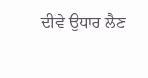ਦੀਵੇ ਉਧਾਰ ਲੈਣ